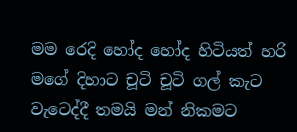මම රෙදි හෝද හෝද හිටියත් හරි මගේ දිහාට චූටි චූටි ගල් කැට වැටෙද්දී තමයි මන් නිකමට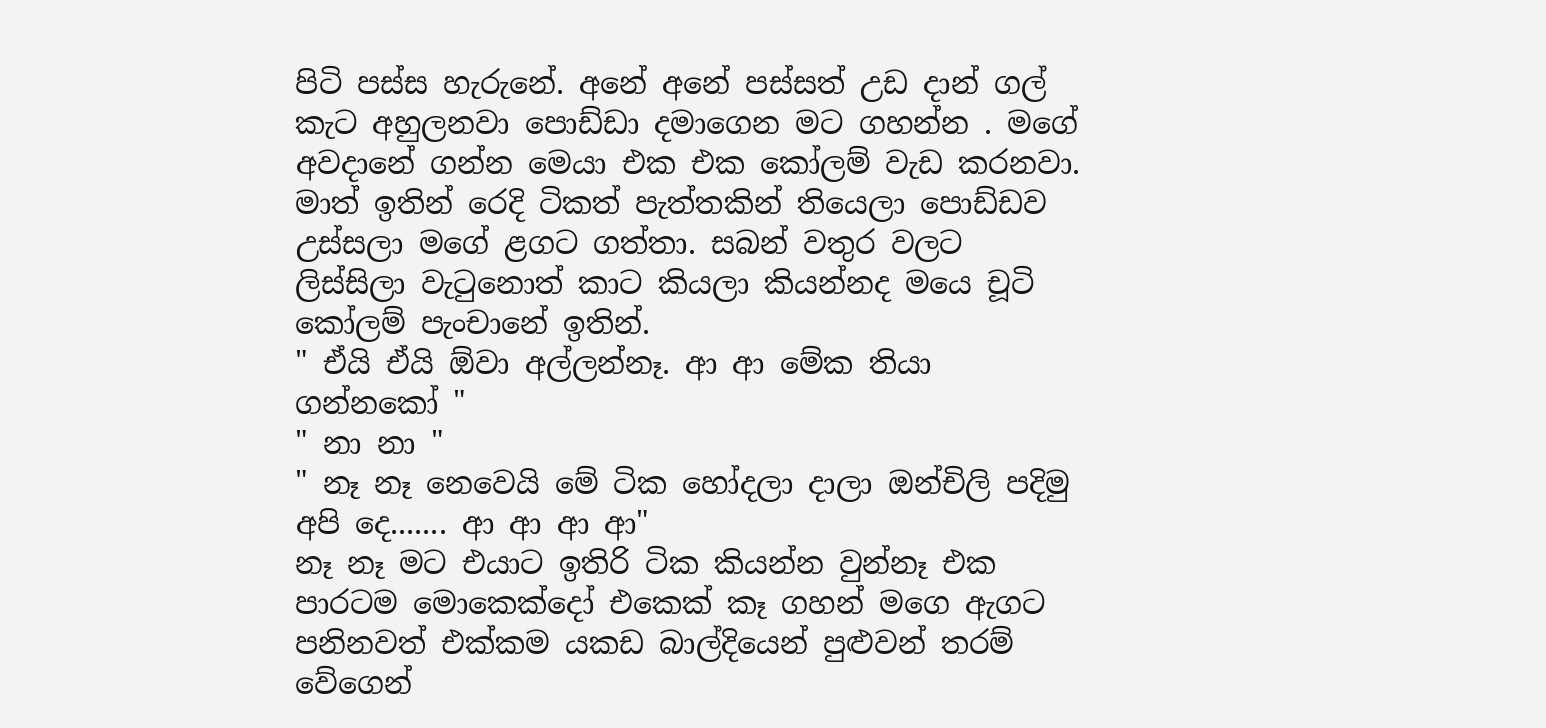පිටි පස්ස හැරුනේ. අනේ අනේ පස්සත් උඩ දාන් ගල් කැට අහුලනවා පොඩ්ඩා දමාගෙන මට ගහන්න . මගේ අවදානේ ගන්න මෙයා එක එක කෝලම් වැඩ කරනවා. මාත් ඉතින් රෙදි ටිකත් පැත්තකින් තියෙලා පොඩ්ඩව උස්සලා මගේ ළගට ගත්තා. සබන් වතුර වලට ලිස්සිලා වැටුනොත් කාට කියලා කියන්නද මයෙ චූටි කෝලම් පැංචානේ ඉතින්.
" ඒයි ඒයි ඕවා අල්ලන්නෑ. ආ ආ මේක තියා ගන්නකෝ "
" නා නා "
" නෑ නෑ නෙවෙයි මේ ටික හෝදලා දාලා ඔන්චිලි පදිමු අපි දෙ....... ආ ආ ආ ආ"
නෑ නෑ මට එයාට ඉතිරි ටික කියන්න වුන්නෑ එක පාරටම මොකෙක්දෝ එකෙක් කෑ ගහන් මගෙ ඇගට පනිනවත් එක්කම යකඩ බාල්දියෙන් පුළුවන් තරම් වේගෙන්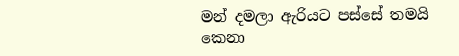මන් දමලා ඇරියට පස්සේ තමයි කෙනා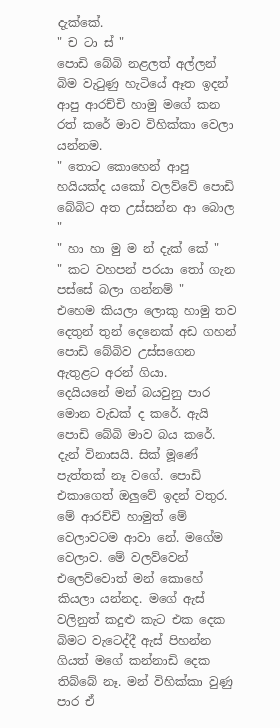දැක්කේ.
" ච ටා ස් "
පොඩි බේබි නළලත් අල්ලන් බිම වැටුණු හැටියේ ඈත ඉදන් ආපු ආරච්චි හාමු මගේ කන රත් කරේ මාව විහික්කා වෙලා යන්නම.
" තොට කොහෙන් ආපු හයියක්ද යකෝ වලව්වේ පොඩි බේබිට අත උස්සන්න ආ බොල "
" හා හා මු ම න් දැක් කේ "
" කට වහපන් පරයා තෝ ගැන පස්සේ බලා ගන්නම් "
එහෙම කියලා ලොකු හාමු තව දෙතුන් තුන් දෙනෙක් අඩ ගහන් පොඩි බේබිව උස්සගෙන ඇතුළට අරන් ගියා.
දෙයියනේ මන් බයවුනු පාර මොන වැඩක් ද කරේ. ඇයි පොඩි බේබි මාව බය කරේ. දැන් විනාසයි. සික් මූණේ පැත්තක් නෑ වගේ. පොඩි එකාගෙත් ඔලුවේ ඉදන් වතුර. මේ ආරච්චි හාමුත් මේ වෙලාවටම ආවා නේ. මගේම වෙලාව. මේ වලව්වෙන් එලෙව්වොත් මන් කොහේ කියලා යන්නද. මගේ ඇස් වලිනුත් කදුළු කැට එක දෙක බිමට වැටෙද්දී ඇස් පිහන්න ගියත් මගේ කන්නාඩි දෙක තිබ්බේ නෑ. මන් විහික්කා වුණු පාර ඒ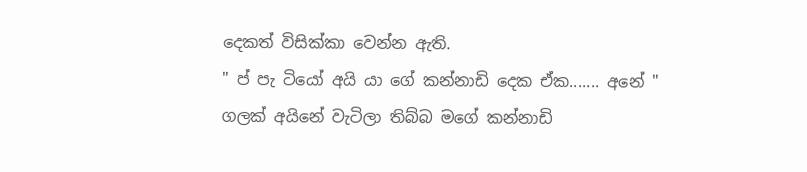දෙකත් විසික්කා වෙන්න ඇති.
" ප් පැ ටියෝ අයි යා ගේ කන්නාඩි දෙක ඒක....... අනේ "
ගලක් අයිනේ වැටිලා තිබ්බ මගේ කන්නාඩි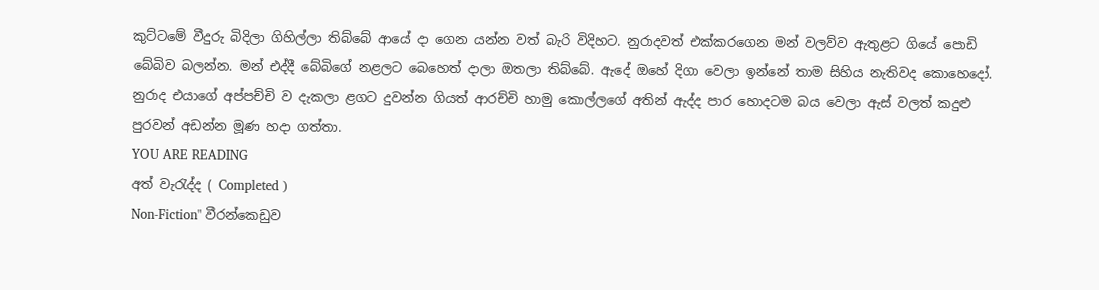කුට්ටමේ වීදුරු බිදිලා ගිහිල්ලා තිබ්බේ ආයේ දා ගෙන යන්න වත් බැරි විදිහට. නුරාදවත් එක්කරගෙන මන් වලව්ව ඇතුළට ගියේ පොඩි බේබිව බලන්න. මන් එද්දී බේබිගේ නළලට බෙහෙත් දාලා ඔතලා තිබ්බේ. ඇදේ ඔහේ දිගා වෙලා ඉන්නේ තාම සිහිය නැතිවද කොහෙදෝ. නුරාද එයාගේ අප්පච්චි ව දැකලා ළගට දුවන්න ගියත් ආරච්චි හාමු කොල්ලගේ අතින් ඇද්ද පාර හොදටම බය වෙලා ඇස් වලත් කදුළු පුරවන් අඩන්න මූණ හදා ගත්තා.
YOU ARE READING
අත් වැරැද්ද ( Completed )
Non-Fiction" වීරන්කෙඩුව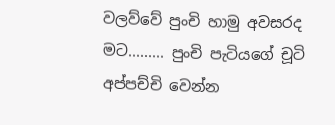වලව්වේ පුංචි හාමු අවසරද මට......... පුංචි පැටියගේ චූටි අප්පච්චි වෙන්න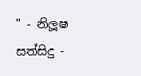" - නිලූෂ සත්සිදු -